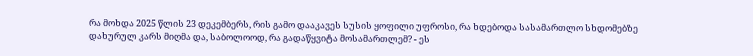რა მოხდა 2025 წლის 23 დეკემბერს, რის გამო დააკავეს სუსის ყოფილი უფროსი, რა ხდებოდა სასამართლო სხდომებზე დახურულ კარს მიღმა და, საბოლოოდ, რა გადაწყვიტა მოსამართლემ? - ეს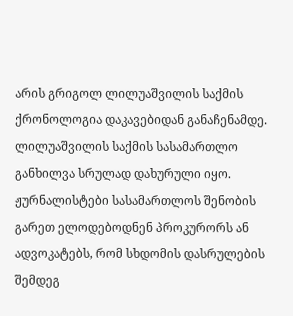არის გრიგოლ ლილუაშვილის საქმის ქრონოლოგია დაკავებიდან განაჩენამდე.
ლილუაშვილის საქმის სასამართლო განხილვა სრულად დახურული იყო. ჟურნალისტები სასამართლოს შენობის გარეთ ელოდებოდნენ პროკურორს ან ადვოკატებს, რომ სხდომის დასრულების შემდეგ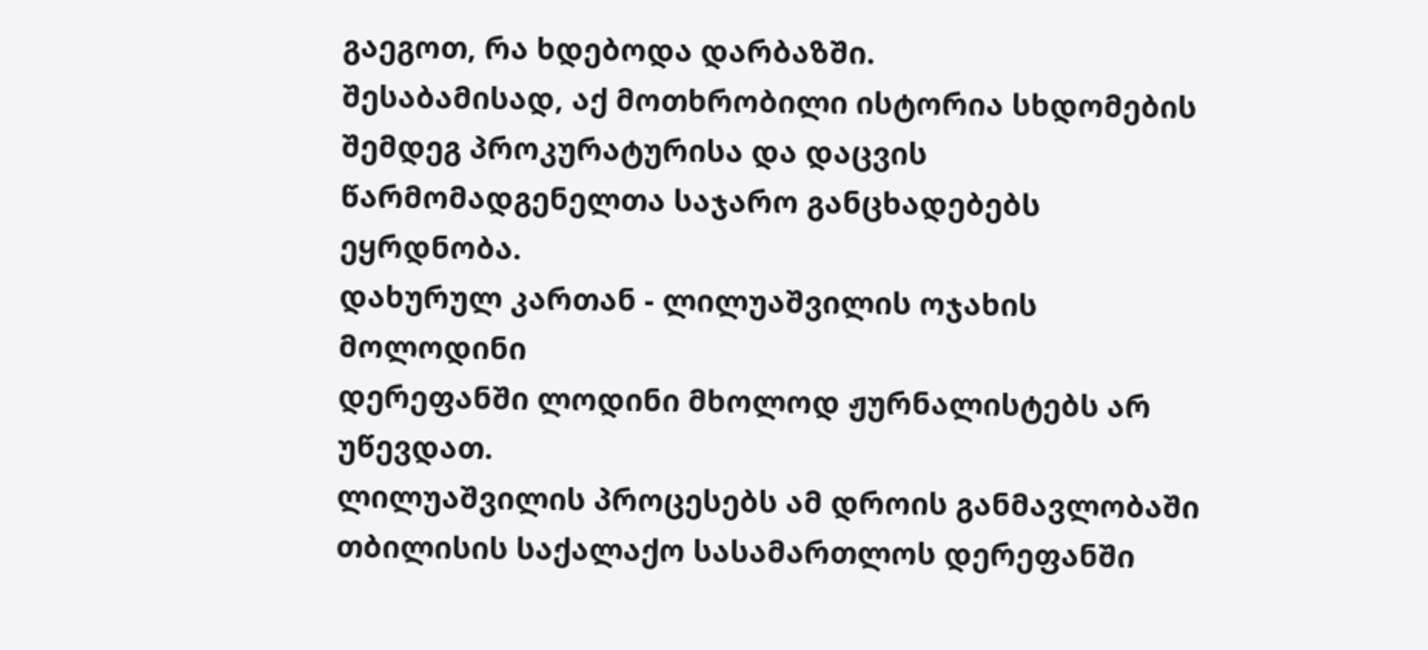გაეგოთ, რა ხდებოდა დარბაზში.
შესაბამისად, აქ მოთხრობილი ისტორია სხდომების შემდეგ პროკურატურისა და დაცვის წარმომადგენელთა საჯარო განცხადებებს ეყრდნობა.
დახურულ კართან - ლილუაშვილის ოჯახის მოლოდინი
დერეფანში ლოდინი მხოლოდ ჟურნალისტებს არ უწევდათ.
ლილუაშვილის პროცესებს ამ დროის განმავლობაში თბილისის საქალაქო სასამართლოს დერეფანში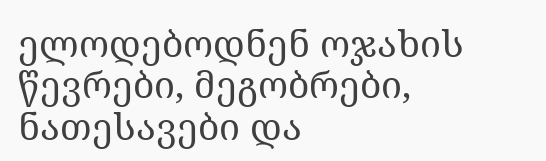ელოდებოდნენ ოჯახის წევრები, მეგობრები, ნათესავები და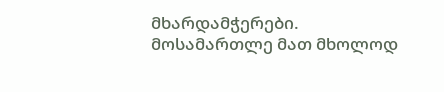მხარდამჭერები.
მოსამართლე მათ მხოლოდ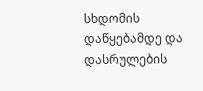სხდომის დაწყებამდე და დასრულების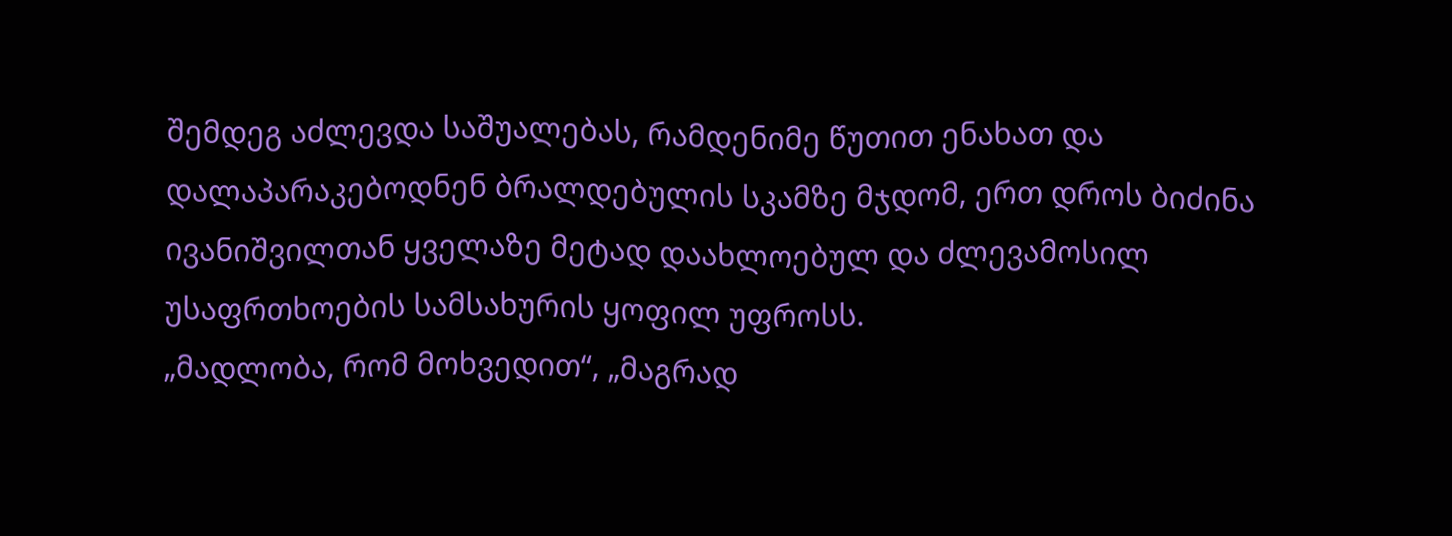შემდეგ აძლევდა საშუალებას, რამდენიმე წუთით ენახათ და დალაპარაკებოდნენ ბრალდებულის სკამზე მჯდომ, ერთ დროს ბიძინა ივანიშვილთან ყველაზე მეტად დაახლოებულ და ძლევამოსილ უსაფრთხოების სამსახურის ყოფილ უფროსს.
„მადლობა, რომ მოხვედით“, „მაგრად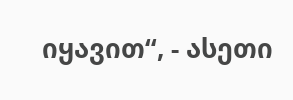იყავით“, - ასეთი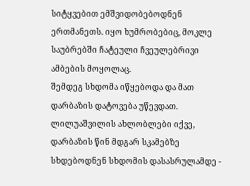სიტყვებით ემშვიდობებოდნენ ერთმანეთს. იყო ხუმრობებიც, მოკლე საუბრებში ჩატეული ჩვეულებრივი ამბების მოყოლაც.
შემდეგ სხდომა იწყებოდა და მათ დარბაზის დატოვება უწევდათ.
ლილუაშვილის ახლობლები იქვე, დარბაზის წინ მდგარ სკამებზე სხდებოდნენ სხდომის დასასრულამდე -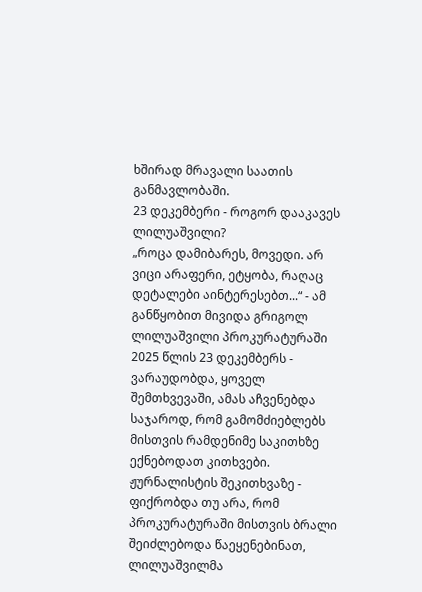ხშირად მრავალი საათის განმავლობაში.
23 დეკემბერი - როგორ დააკავეს ლილუაშვილი?
„როცა დამიბარეს, მოვედი. არ ვიცი არაფერი, ეტყობა, რაღაც დეტალები აინტერესებთ...“ - ამ განწყობით მივიდა გრიგოლ ლილუაშვილი პროკურატურაში 2025 წლის 23 დეკემბერს - ვარაუდობდა, ყოველ შემთხვევაში, ამას აჩვენებდა საჯაროდ, რომ გამომძიებლებს მისთვის რამდენიმე საკითხზე ექნებოდათ კითხვები.
ჟურნალისტის შეკითხვაზე - ფიქრობდა თუ არა, რომ პროკურატურაში მისთვის ბრალი შეიძლებოდა წაეყენებინათ, ლილუაშვილმა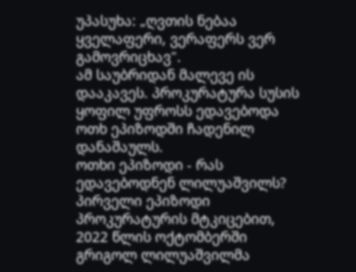უპასუხა: „ღვთის ნებაა ყველაფერი, ვერაფერს ვერ გამოვრიცხავ".
ამ საუბრიდან მალევე ის დააკავეს. პროკურატურა სუსის ყოფილ უფროსს ედავებოდა ოთხ ეპიზოდში ჩადენილ დანაშაულს.
ოთხი ეპიზოდი - რას ედავებოდნენ ლილუაშვილს?
პირველი ეპიზოდი
პროკურატურის მტკიცებით, 2022 წლის ოქტომბერში გრიგოლ ლილუაშვილმა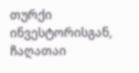თურქი ინვესტორისგან, ჩაღათაი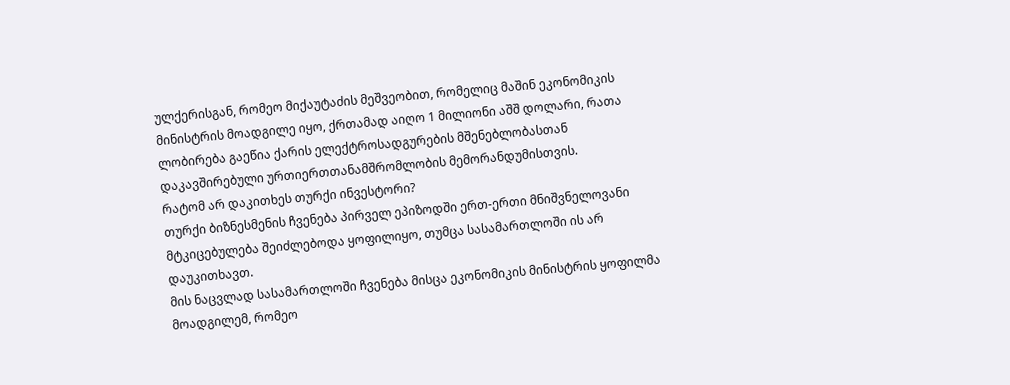ულქერისგან, რომეო მიქაუტაძის მეშვეობით, რომელიც მაშინ ეკონომიკის მინისტრის მოადგილე იყო, ქრთამად აიღო 1 მილიონი აშშ დოლარი, რათა ლობირება გაეწია ქარის ელექტროსადგურების მშენებლობასთან დაკავშირებული ურთიერთთანამშრომლობის მემორანდუმისთვის.
რატომ არ დაკითხეს თურქი ინვესტორი?
თურქი ბიზნესმენის ჩვენება პირველ ეპიზოდში ერთ-ერთი მნიშვნელოვანი მტკიცებულება შეიძლებოდა ყოფილიყო, თუმცა სასამართლოში ის არ დაუკითხავთ.
მის ნაცვლად სასამართლოში ჩვენება მისცა ეკონომიკის მინისტრის ყოფილმა მოადგილემ, რომეო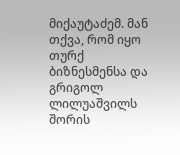მიქაუტაძემ. მან თქვა, რომ იყო თურქ ბიზნესმენსა და გრიგოლ ლილუაშვილს შორის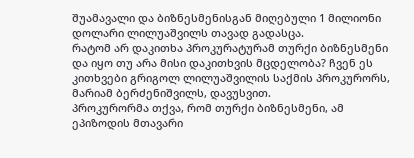შუამავალი და ბიზნესმენისგან მიღებული 1 მილიონი დოლარი ლილუაშვილს თავად გადასცა.
რატომ არ დაკითხა პროკურატურამ თურქი ბიზნესმენი და იყო თუ არა მისი დაკითხვის მცდელობა? ჩვენ ეს კითხვები გრიგოლ ლილუაშვილის საქმის პროკურორს, მარიამ ბერძენიშვილს, დავუსვით.
პროკურორმა თქვა, რომ თურქი ბიზნესმენი, ამ ეპიზოდის მთავარი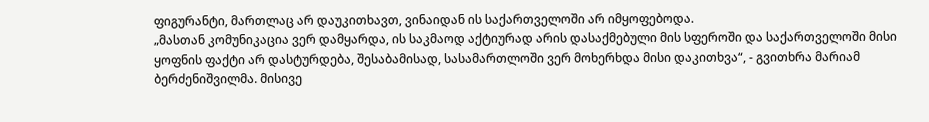ფიგურანტი, მართლაც არ დაუკითხავთ, ვინაიდან ის საქართველოში არ იმყოფებოდა.
„მასთან კომუნიკაცია ვერ დამყარდა, ის საკმაოდ აქტიურად არის დასაქმებული მის სფეროში და საქართველოში მისი ყოფნის ფაქტი არ დასტურდება, შესაბამისად, სასამართლოში ვერ მოხერხდა მისი დაკითხვა“, - გვითხრა მარიამ ბერძენიშვილმა. მისივე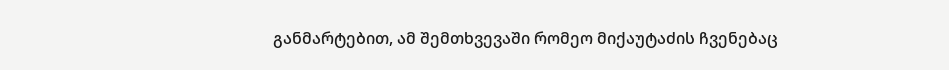განმარტებით, ამ შემთხვევაში რომეო მიქაუტაძის ჩვენებაც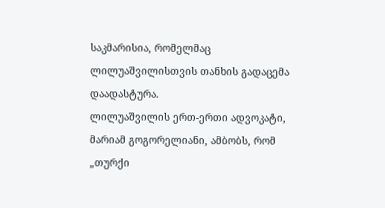საკმარისია, რომელმაც ლილუაშვილისთვის თანხის გადაცემა დაადასტურა.
ლილუაშვილის ერთ-ერთი ადვოკატი, მარიამ გოგორელიანი, ამბობს, რომ „თურქი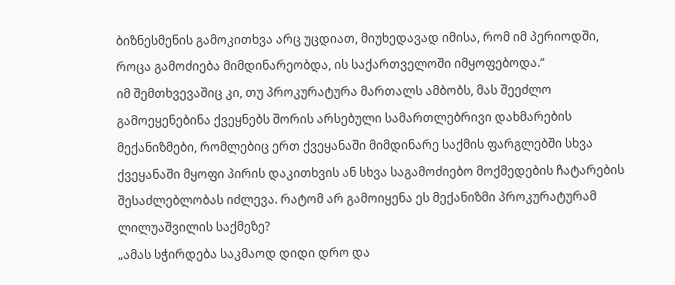ბიზნესმენის გამოკითხვა არც უცდიათ, მიუხედავად იმისა, რომ იმ პერიოდში, როცა გამოძიება მიმდინარეობდა, ის საქართველოში იმყოფებოდა.“
იმ შემთხვევაშიც კი, თუ პროკურატურა მართალს ამბობს, მას შეეძლო გამოეყენებინა ქვეყნებს შორის არსებული სამართლებრივი დახმარების მექანიზმები, რომლებიც ერთ ქვეყანაში მიმდინარე საქმის ფარგლებში სხვა ქვეყანაში მყოფი პირის დაკითხვის ან სხვა საგამოძიებო მოქმედების ჩატარების შესაძლებლობას იძლევა. რატომ არ გამოიყენა ეს მექანიზმი პროკურატურამ ლილუაშვილის საქმეზე?
„ამას სჭირდება საკმაოდ დიდი დრო და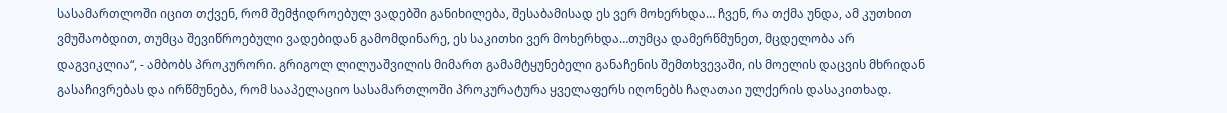სასამართლოში იცით თქვენ, რომ შემჭიდროებულ ვადებში განიხილება, შესაბამისად ეს ვერ მოხერხდა… ჩვენ, რა თქმა უნდა, ამ კუთხით ვმუშაობდით, თუმცა შევიწროებული ვადებიდან გამომდინარე, ეს საკითხი ვერ მოხერხდა…თუმცა დამერწმუნეთ, მცდელობა არ დაგვიკლია“, - ამბობს პროკურორი. გრიგოლ ლილუაშვილის მიმართ გამამტყუნებელი განაჩენის შემთხვევაში, ის მოელის დაცვის მხრიდან გასაჩივრებას და ირწმუნება, რომ სააპელაციო სასამართლოში პროკურატურა ყველაფერს იღონებს ჩაღათაი ულქერის დასაკითხად.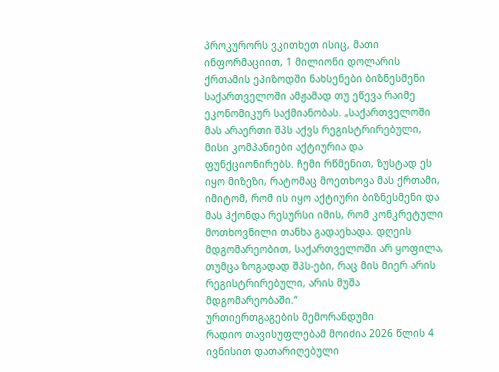პროკურორს ვკითხეთ ისიც, მათი ინფორმაციით, 1 მილიონი დოლარის ქრთამის ეპიზოდში ნახსენები ბიზნესმენი საქართველოში ამჟამად თუ ეწევა რაიმე ეკონომიკურ საქმიანობას. „საქართველოში მას არაერთი შპს აქვს რეგისტრირებული, მისი კომპანიები აქტიურია და ფუნქციონირებს. ჩემი რწმენით, ზუსტად ეს იყო მიზეზი, რატომაც მოეთხოვა მას ქრთამი, იმიტომ, რომ ის იყო აქტიური ბიზნესმენი და მას ჰქონდა რესურსი იმის, რომ კონკრეტული მოთხოვნილი თანხა გადაეხადა. დღეის მდგომარეობით, საქართველოში არ ყოფილა, თუმცა ზოგადად შპს-ები, რაც მის მიერ არის რეგისტრირებული, არის მუშა მდგომარეობაში.“
ურთიერთგაგების მემორანდუმი
რადიო თავისუფლებამ მოიძია 2026 წლის 4 ივნისით დათარიღებული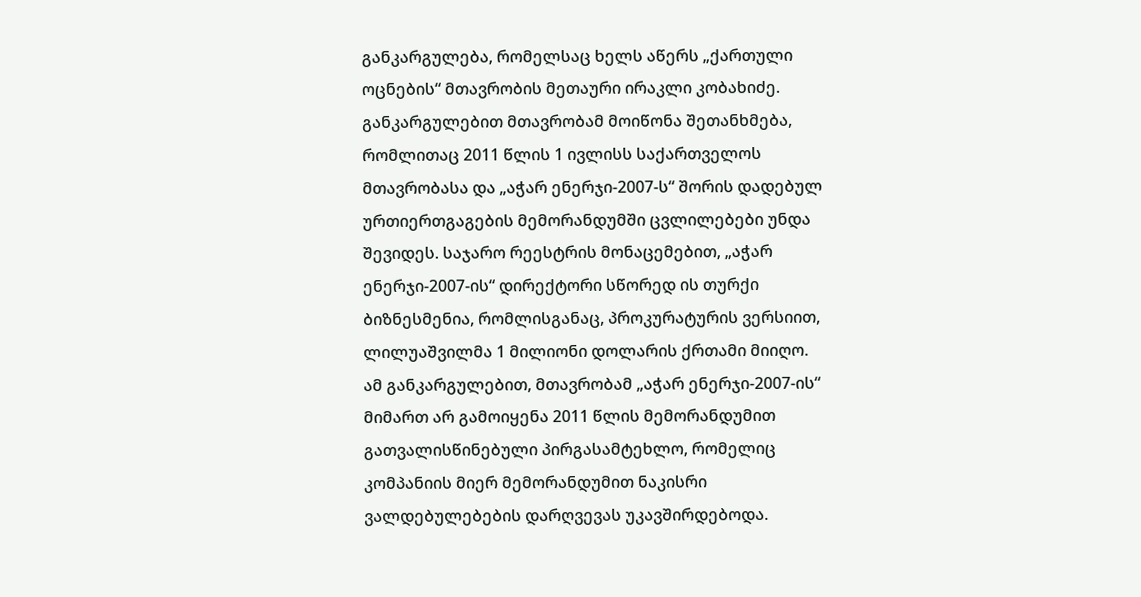განკარგულება, რომელსაც ხელს აწერს „ქართული ოცნების“ მთავრობის მეთაური ირაკლი კობახიძე.
განკარგულებით მთავრობამ მოიწონა შეთანხმება, რომლითაც 2011 წლის 1 ივლისს საქართველოს მთავრობასა და „აჭარ ენერჯი-2007-ს“ შორის დადებულ ურთიერთგაგების მემორანდუმში ცვლილებები უნდა შევიდეს. საჯარო რეესტრის მონაცემებით, „აჭარ ენერჯი-2007-ის“ დირექტორი სწორედ ის თურქი ბიზნესმენია, რომლისგანაც, პროკურატურის ვერსიით, ლილუაშვილმა 1 მილიონი დოლარის ქრთამი მიიღო.
ამ განკარგულებით, მთავრობამ „აჭარ ენერჯი-2007-ის“ მიმართ არ გამოიყენა 2011 წლის მემორანდუმით გათვალისწინებული პირგასამტეხლო, რომელიც კომპანიის მიერ მემორანდუმით ნაკისრი ვალდებულებების დარღვევას უკავშირდებოდა.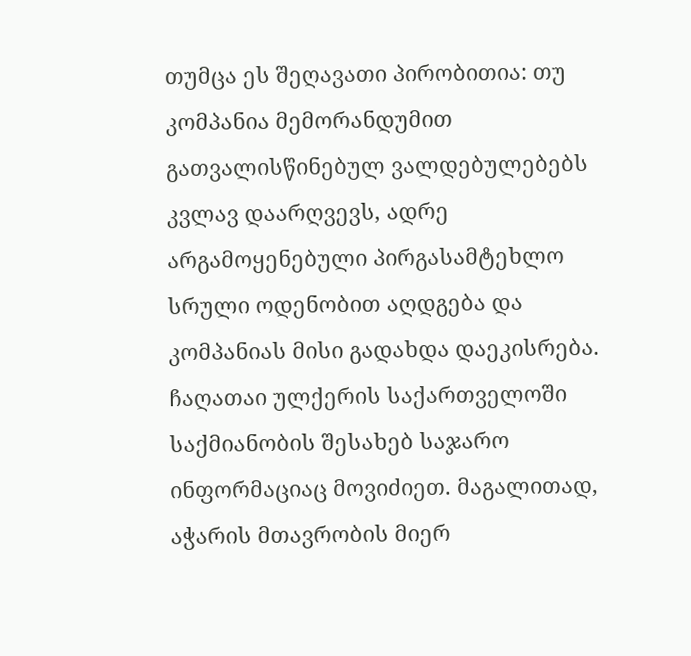თუმცა ეს შეღავათი პირობითია: თუ კომპანია მემორანდუმით გათვალისწინებულ ვალდებულებებს კვლავ დაარღვევს, ადრე არგამოყენებული პირგასამტეხლო სრული ოდენობით აღდგება და კომპანიას მისი გადახდა დაეკისრება.
ჩაღათაი ულქერის საქართველოში საქმიანობის შესახებ საჯარო ინფორმაციაც მოვიძიეთ. მაგალითად, აჭარის მთავრობის მიერ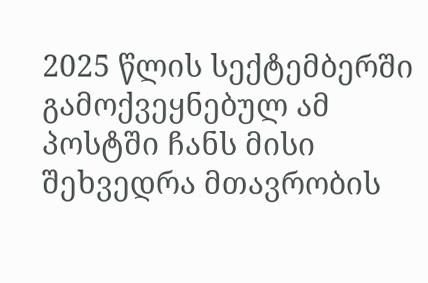2025 წლის სექტემბერში გამოქვეყნებულ ამ პოსტში ჩანს მისი შეხვედრა მთავრობის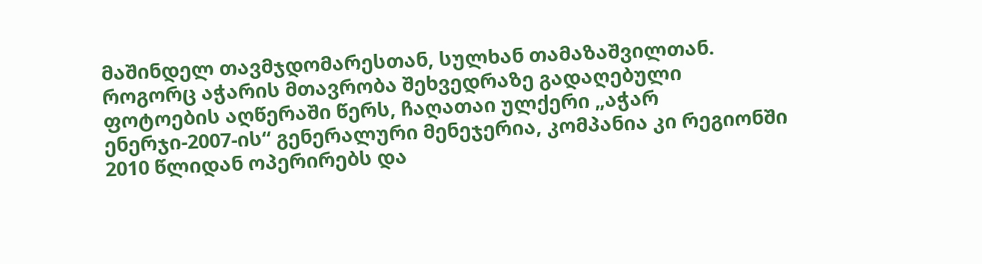მაშინდელ თავმჯდომარესთან, სულხან თამაზაშვილთან.
როგორც აჭარის მთავრობა შეხვედრაზე გადაღებული ფოტოების აღწერაში წერს, ჩაღათაი ულქერი „აჭარ ენერჯი-2007-ის“ გენერალური მენეჯერია, კომპანია კი რეგიონში 2010 წლიდან ოპერირებს და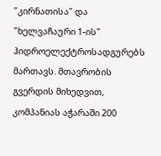"კირნათისა" და "ხელვაჩაური 1-ის" ჰიდროელექტროსადგურებს მართავს. მთავრობის გვერდის მიხედვით, კომპანიას აჭარაში 200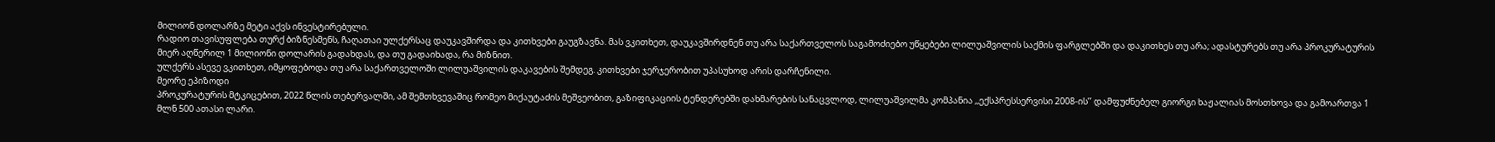მილიონ დოლარზე მეტი აქვს ინვესტირებული.
რადიო თავისუფლება თურქ ბიზნესმენს, ჩაღათაი ულქერსაც დაუკავშირდა და კითხვები გაუგზავნა. მას ვკითხეთ, დაუკავშირდნენ თუ არა საქართველოს საგამოძიებო უწყებები ლილუაშვილის საქმის ფარგლებში და დაკითხეს თუ არა; ადასტურებს თუ არა პროკურატურის მიერ აღწერილ 1 მილიონი დოლარის გადახდას, და თუ გადაიხადა, რა მიზნით.
ულქერს ასევე ვკითხეთ, იმყოფებოდა თუ არა საქართველოში ლილუაშვილის დაკავების შემდეგ. კითხვები ჯერჯერობით უპასუხოდ არის დარჩენილი.
მეორე ეპიზოდი
პროკურატურის მტკიცებით, 2022 წლის თებერვალში, ამ შემთხვევაშიც რომეო მიქაუტაძის მეშვეობით, გაზიფიკაციის ტენდერებში დახმარების სანაცვლოდ, ლილუაშვილმა კომპანია ,,ექსპრესსერვისი 2008-ის’’ დამფუძნებელ გიორგი ხაჟალიას მოსთხოვა და გამოართვა 1 მლნ 500 ათასი ლარი.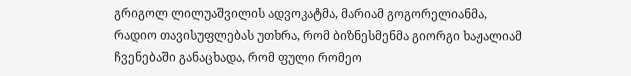გრიგოლ ლილუაშვილის ადვოკატმა, მარიამ გოგორელიანმა, რადიო თავისუფლებას უთხრა, რომ ბიზნესმენმა გიორგი ხაჟალიამ ჩვენებაში განაცხადა, რომ ფული რომეო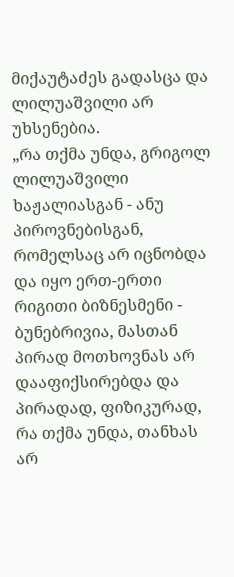მიქაუტაძეს გადასცა და ლილუაშვილი არ უხსენებია.
„რა თქმა უნდა, გრიგოლ ლილუაშვილი ხაჟალიასგან - ანუ პიროვნებისგან, რომელსაც არ იცნობდა და იყო ერთ-ერთი რიგითი ბიზნესმენი - ბუნებრივია, მასთან პირად მოთხოვნას არ დააფიქსირებდა და პირადად, ფიზიკურად, რა თქმა უნდა, თანხას არ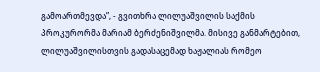გამოართმევდა”, - გვითხრა ლილუაშვილის საქმის პროკურორმა მარიამ ბერძენიშვილმა. მისივე განმარტებით, ლილუაშვილისთვის გადასაცემად ხაჟალიას რომეო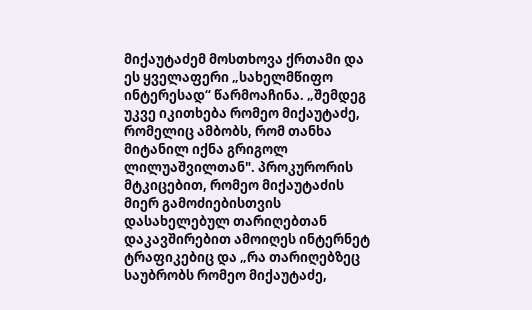მიქაუტაძემ მოსთხოვა ქრთამი და ეს ყველაფერი „სახელმწიფო ინტერესად“ წარმოაჩინა. „შემდეგ უკვე იკითხება რომეო მიქაუტაძე, რომელიც ამბობს, რომ თანხა მიტანილ იქნა გრიგოლ ლილუაშვილთან". პროკურორის მტკიცებით, რომეო მიქაუტაძის მიერ გამოძიებისთვის დასახელებულ თარიღებთან დაკავშირებით ამოიღეს ინტერნეტ ტრაფიკებიც და „რა თარიღებზეც საუბრობს რომეო მიქაუტაძე,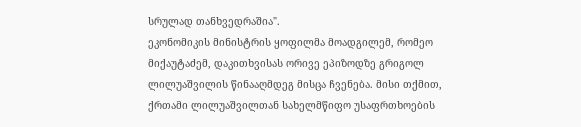სრულად თანხვედრაშია".
ეკონომიკის მინისტრის ყოფილმა მოადგილემ, რომეო მიქაუტაძემ, დაკითხვისას ორივე ეპიზოდზე გრიგოლ ლილუაშვილის წინააღმდეგ მისცა ჩვენება. მისი თქმით, ქრთამი ლილუაშვილთან სახელმწიფო უსაფრთხოების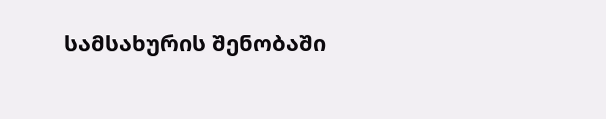სამსახურის შენობაში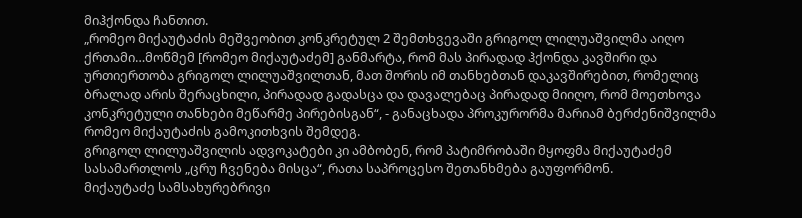მიჰქონდა ჩანთით.
„რომეო მიქაუტაძის მეშვეობით კონკრეტულ 2 შემთხვევაში გრიგოლ ლილუაშვილმა აიღო ქრთამი…მოწმემ [რომეო მიქაუტაძემ] განმარტა, რომ მას პირადად ჰქონდა კავშირი და ურთიერთობა გრიგოლ ლილუაშვილთან, მათ შორის იმ თანხებთან დაკავშირებით, რომელიც ბრალად არის შერაცხილი, პირადად გადასცა და დავალებაც პირადად მიიღო, რომ მოეთხოვა კონკრეტული თანხები მეწარმე პირებისგან“, - განაცხადა პროკურორმა მარიამ ბერძენიშვილმა რომეო მიქაუტაძის გამოკითხვის შემდეგ.
გრიგოლ ლილუაშვილის ადვოკატები კი ამბობენ, რომ პატიმრობაში მყოფმა მიქაუტაძემ სასამართლოს „ცრუ ჩვენება მისცა“, რათა საპროცესო შეთანხმება გაუფორმონ.
მიქაუტაძე სამსახურებრივი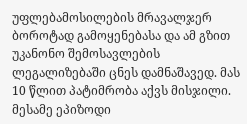უფლებამოსილების მრავალჯერ ბოროტად გამოყენებასა და ამ გზით უკანონო შემოსავლების ლეგალიზებაში ცნეს დამნაშავედ. მას 10 წლით პატიმრობა აქვს მისჯილი.
მესამე ეპიზოდი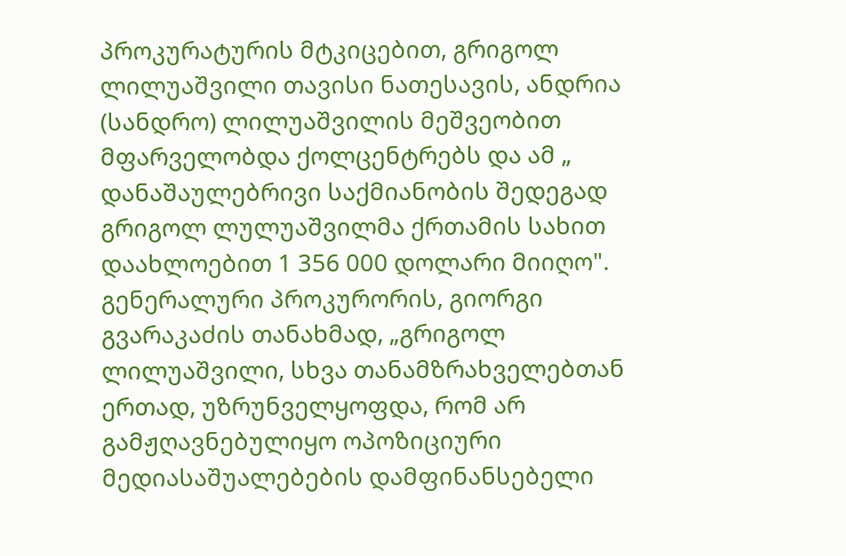პროკურატურის მტკიცებით, გრიგოლ ლილუაშვილი თავისი ნათესავის, ანდრია (სანდრო) ლილუაშვილის მეშვეობით მფარველობდა ქოლცენტრებს და ამ „ დანაშაულებრივი საქმიანობის შედეგად გრიგოლ ლულუაშვილმა ქრთამის სახით დაახლოებით 1 356 000 დოლარი მიიღო".
გენერალური პროკურორის, გიორგი გვარაკაძის თანახმად, „გრიგოლ ლილუაშვილი, სხვა თანამზრახველებთან ერთად, უზრუნველყოფდა, რომ არ გამჟღავნებულიყო ოპოზიციური მედიასაშუალებების დამფინანსებელი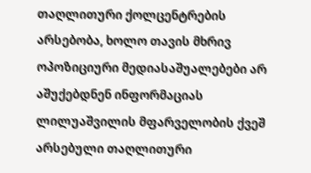თაღლითური ქოლცენტრების არსებობა, ხოლო თავის მხრივ ოპოზიციური მედიასაშუალებები არ აშუქებდნენ ინფორმაციას ლილუაშვილის მფარველობის ქვეშ არსებული თაღლითური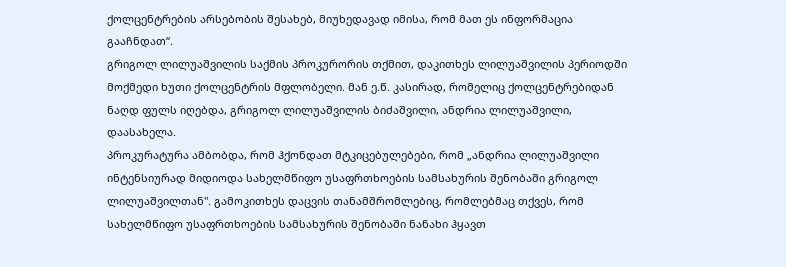ქოლცენტრების არსებობის შესახებ, მიუხედავად იმისა, რომ მათ ეს ინფორმაცია გააჩნდათ“.
გრიგოლ ლილუაშვილის საქმის პროკურორის თქმით, დაკითხეს ლილუაშვილის პერიოდში მოქმედი ხუთი ქოლცენტრის მფლობელი. მან ე.წ. კასირად, რომელიც ქოლცენტრებიდან ნაღდ ფულს იღებდა, გრიგოლ ლილუაშვილის ბიძაშვილი, ანდრია ლილუაშვილი, დაასახელა.
პროკურატურა ამბობდა, რომ ჰქონდათ მტკიცებულებები, რომ „ანდრია ლილუაშვილი ინტენსიურად მიდიოდა სახელმწიფო უსაფრთხოების სამსახურის შენობაში გრიგოლ ლილუაშვილთან". გამოკითხეს დაცვის თანამშრომლებიც, რომლებმაც თქვეს, რომ სახელმწიფო უსაფრთხოების სამსახურის შენობაში ნანახი ჰყავთ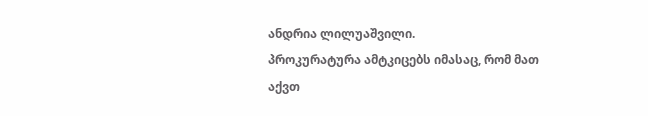ანდრია ლილუაშვილი.
პროკურატურა ამტკიცებს იმასაც, რომ მათ აქვთ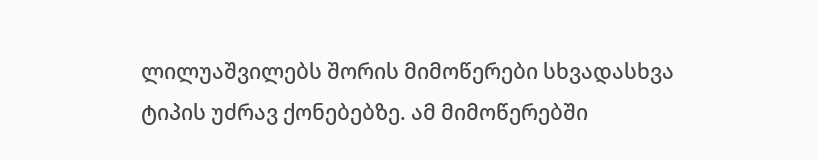ლილუაშვილებს შორის მიმოწერები სხვადასხვა ტიპის უძრავ ქონებებზე. ამ მიმოწერებში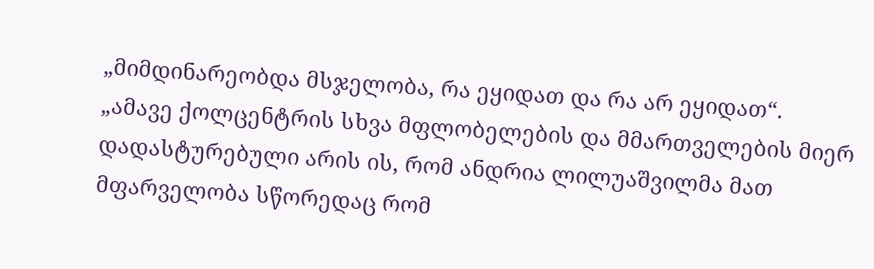„მიმდინარეობდა მსჯელობა, რა ეყიდათ და რა არ ეყიდათ“.
„ამავე ქოლცენტრის სხვა მფლობელების და მმართველების მიერ დადასტურებული არის ის, რომ ანდრია ლილუაშვილმა მათ მფარველობა სწორედაც რომ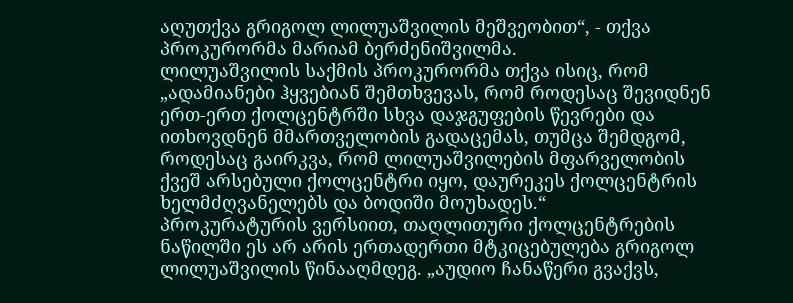აღუთქვა გრიგოლ ლილუაშვილის მეშვეობით“, - თქვა პროკურორმა მარიამ ბერძენიშვილმა.
ლილუაშვილის საქმის პროკურორმა თქვა ისიც, რომ „ადამიანები ჰყვებიან შემთხვევას, რომ როდესაც შევიდნენ ერთ-ერთ ქოლცენტრში სხვა დაჯგუფების წევრები და ითხოვდნენ მმართველობის გადაცემას, თუმცა შემდგომ, როდესაც გაირკვა, რომ ლილუაშვილების მფარველობის ქვეშ არსებული ქოლცენტრი იყო, დაურეკეს ქოლცენტრის ხელმძღვანელებს და ბოდიში მოუხადეს.“
პროკურატურის ვერსიით, თაღლითური ქოლცენტრების ნაწილში ეს არ არის ერთადერთი მტკიცებულება გრიგოლ ლილუაშვილის წინააღმდეგ. „აუდიო ჩანაწერი გვაქვს,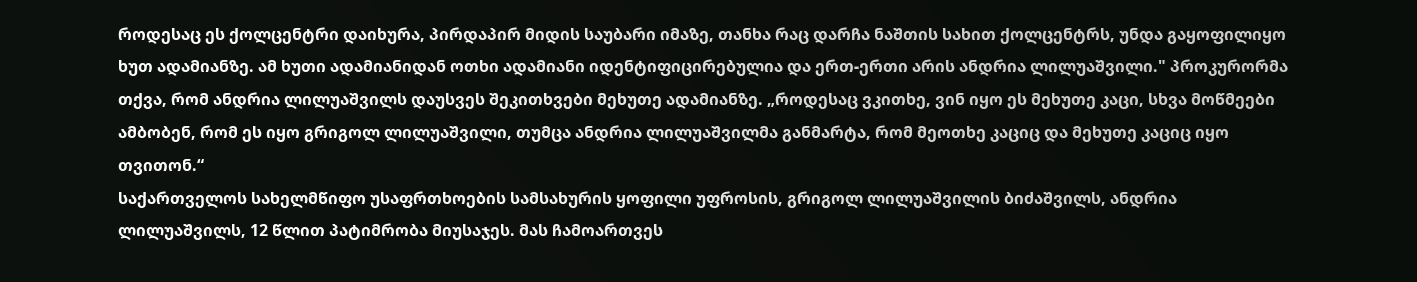როდესაც ეს ქოლცენტრი დაიხურა, პირდაპირ მიდის საუბარი იმაზე, თანხა რაც დარჩა ნაშთის სახით ქოლცენტრს, უნდა გაყოფილიყო ხუთ ადამიანზე. ამ ხუთი ადამიანიდან ოთხი ადამიანი იდენტიფიცირებულია და ერთ-ერთი არის ანდრია ლილუაშვილი." პროკურორმა თქვა, რომ ანდრია ლილუაშვილს დაუსვეს შეკითხვები მეხუთე ადამიანზე. „როდესაც ვკითხე, ვინ იყო ეს მეხუთე კაცი, სხვა მოწმეები ამბობენ, რომ ეს იყო გრიგოლ ლილუაშვილი, თუმცა ანდრია ლილუაშვილმა განმარტა, რომ მეოთხე კაციც და მეხუთე კაციც იყო თვითონ.“
საქართველოს სახელმწიფო უსაფრთხოების სამსახურის ყოფილი უფროსის, გრიგოლ ლილუაშვილის ბიძაშვილს, ანდრია ლილუაშვილს, 12 წლით პატიმრობა მიუსაჯეს. მას ჩამოართვეს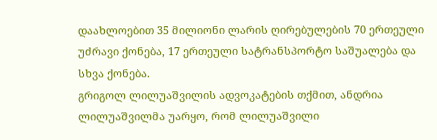დაახლოებით 35 მილიონი ლარის ღირებულების 70 ერთეული უძრავი ქონება, 17 ერთეული სატრანსპორტო საშუალება და სხვა ქონება.
გრიგოლ ლილუაშვილის ადვოკატების თქმით, ანდრია ლილუაშვილმა უარყო, რომ ლილუაშვილი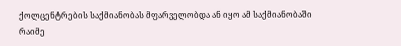ქოლცენტრების საქმიანობას მფარველობდა ან იყო ამ საქმიანობაში რაიმე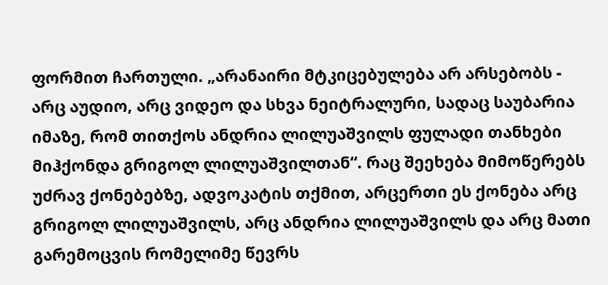ფორმით ჩართული. „არანაირი მტკიცებულება არ არსებობს - არც აუდიო, არც ვიდეო და სხვა ნეიტრალური, სადაც საუბარია იმაზე, რომ თითქოს ანდრია ლილუაშვილს ფულადი თანხები მიჰქონდა გრიგოლ ლილუაშვილთან“. რაც შეეხება მიმოწერებს უძრავ ქონებებზე, ადვოკატის თქმით, არცერთი ეს ქონება არც გრიგოლ ლილუაშვილს, არც ანდრია ლილუაშვილს და არც მათი გარემოცვის რომელიმე წევრს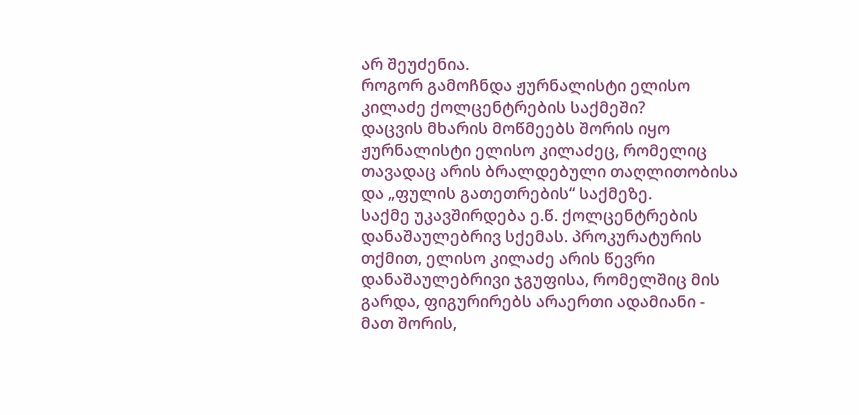არ შეუძენია.
როგორ გამოჩნდა ჟურნალისტი ელისო კილაძე ქოლცენტრების საქმეში?
დაცვის მხარის მოწმეებს შორის იყო ჟურნალისტი ელისო კილაძეც, რომელიც თავადაც არის ბრალდებული თაღლითობისა და „ფულის გათეთრების“ საქმეზე.
საქმე უკავშირდება ე.წ. ქოლცენტრების დანაშაულებრივ სქემას. პროკურატურის თქმით, ელისო კილაძე არის წევრი დანაშაულებრივი ჯგუფისა, რომელშიც მის გარდა, ფიგურირებს არაერთი ადამიანი - მათ შორის,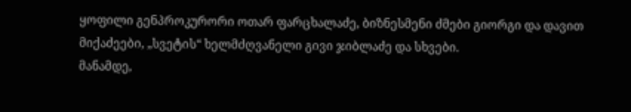ყოფილი გენპროკურორი ოთარ ფარცხალაძე, ბიზნესმენი ძმები გიორგი და დავით მიქაძეები, „სვეტის“ ხელმძღვანელი გივი ჯიბლაძე და სხვები.
მანამდე,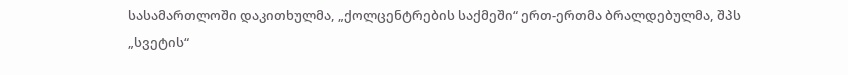სასამართლოში დაკითხულმა, „ქოლცენტრების საქმეში“ ერთ-ერთმა ბრალდებულმა, შპს „სვეტის“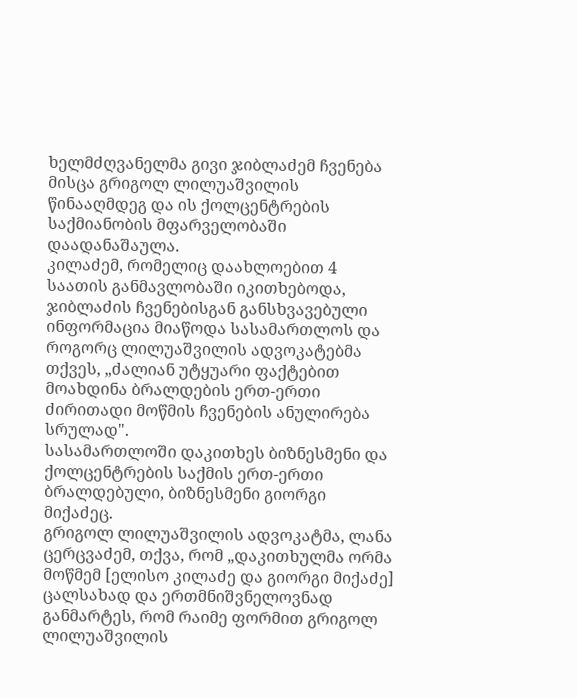ხელმძღვანელმა გივი ჯიბლაძემ ჩვენება მისცა გრიგოლ ლილუაშვილის წინააღმდეგ და ის ქოლცენტრების საქმიანობის მფარველობაში დაადანაშაულა.
კილაძემ, რომელიც დაახლოებით 4 საათის განმავლობაში იკითხებოდა, ჯიბლაძის ჩვენებისგან განსხვავებული ინფორმაცია მიაწოდა სასამართლოს და როგორც ლილუაშვილის ადვოკატებმა თქვეს, „ძალიან უტყუარი ფაქტებით მოახდინა ბრალდების ერთ-ერთი ძირითადი მოწმის ჩვენების ანულირება სრულად".
სასამართლოში დაკითხეს ბიზნესმენი და ქოლცენტრების საქმის ერთ-ერთი ბრალდებული, ბიზნესმენი გიორგი მიქაძეც.
გრიგოლ ლილუაშვილის ადვოკატმა, ლანა ცერცვაძემ, თქვა, რომ „დაკითხულმა ორმა მოწმემ [ელისო კილაძე და გიორგი მიქაძე] ცალსახად და ერთმნიშვნელოვნად განმარტეს, რომ რაიმე ფორმით გრიგოლ ლილუაშვილის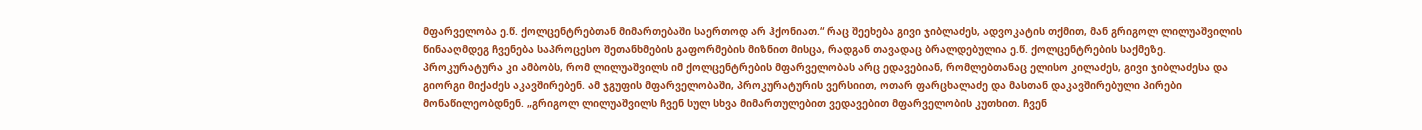მფარველობა ე.წ. ქოლცენტრებთან მიმართებაში საერთოდ არ ჰქონიათ.“ რაც შეეხება გივი ჯიბლაძეს, ადვოკატის თქმით, მან გრიგოლ ლილუაშვილის წინააღმდეგ ჩვენება საპროცესო შეთანხმების გაფორმების მიზნით მისცა, რადგან თავადაც ბრალდებულია ე.წ. ქოლცენტრების საქმეზე.
პროკურატურა კი ამბობს, რომ ლილუაშვილს იმ ქოლცენტრების მფარველობას არც ედავებიან, რომლებთანაც ელისო კილაძეს, გივი ჯიბლაძესა და გიორგი მიქაძეს აკავშირებენ. ამ ჯგუფის მფარველობაში, პროკურატურის ვერსიით, ოთარ ფარცხალაძე და მასთან დაკავშირებული პირები მონაწილეობდნენ. „გრიგოლ ლილუაშვილს ჩვენ სულ სხვა მიმართულებით ვედავებით მფარველობის კუთხით. ჩვენ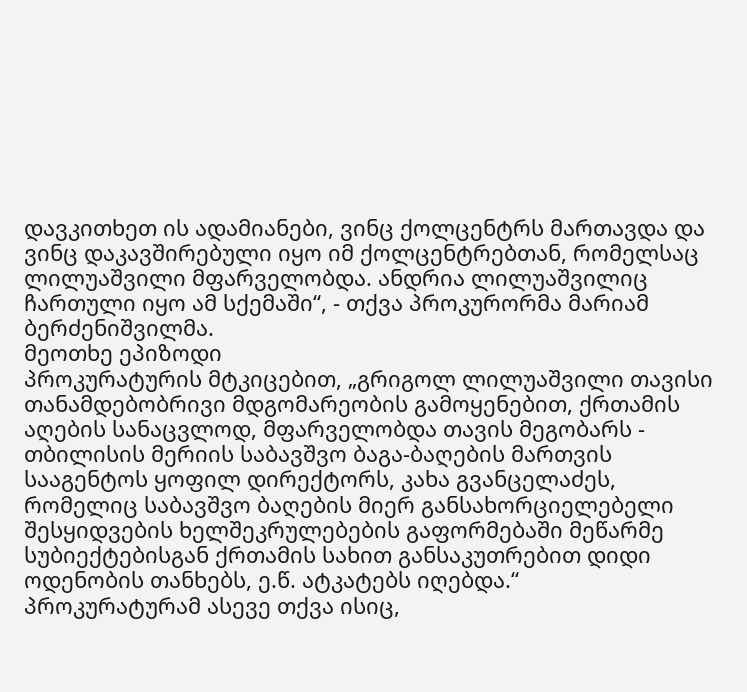დავკითხეთ ის ადამიანები, ვინც ქოლცენტრს მართავდა და ვინც დაკავშირებული იყო იმ ქოლცენტრებთან, რომელსაც ლილუაშვილი მფარველობდა. ანდრია ლილუაშვილიც ჩართული იყო ამ სქემაში“, - თქვა პროკურორმა მარიამ ბერძენიშვილმა.
მეოთხე ეპიზოდი
პროკურატურის მტკიცებით, „გრიგოლ ლილუაშვილი თავისი თანამდებობრივი მდგომარეობის გამოყენებით, ქრთამის აღების სანაცვლოდ, მფარველობდა თავის მეგობარს - თბილისის მერიის საბავშვო ბაგა-ბაღების მართვის სააგენტოს ყოფილ დირექტორს, კახა გვანცელაძეს, რომელიც საბავშვო ბაღების მიერ განსახორციელებელი შესყიდვების ხელშეკრულებების გაფორმებაში მეწარმე სუბიექტებისგან ქრთამის სახით განსაკუთრებით დიდი ოდენობის თანხებს, ე.წ. ატკატებს იღებდა.“
პროკურატურამ ასევე თქვა ისიც,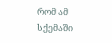რომ ამ სქემაში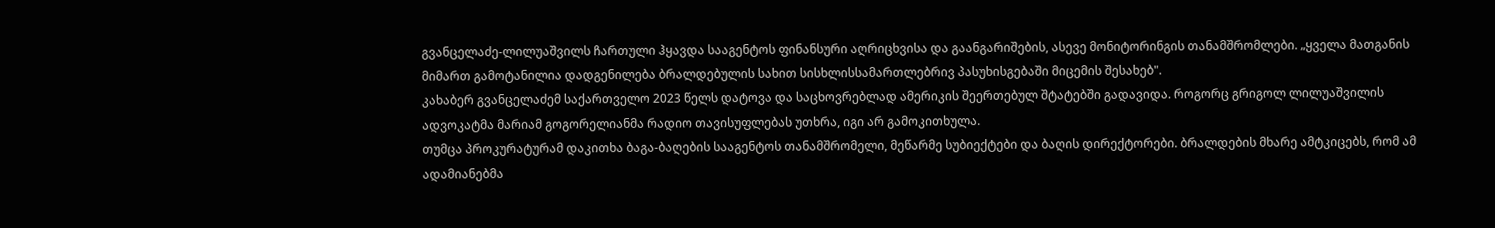გვანცელაძე-ლილუაშვილს ჩართული ჰყავდა სააგენტოს ფინანსური აღრიცხვისა და გაანგარიშების, ასევე მონიტორინგის თანამშრომლები. „ყველა მათგანის მიმართ გამოტანილია დადგენილება ბრალდებულის სახით სისხლისსამართლებრივ პასუხისგებაში მიცემის შესახებ".
კახაბერ გვანცელაძემ საქართველო 2023 წელს დატოვა და საცხოვრებლად ამერიკის შეერთებულ შტატებში გადავიდა. როგორც გრიგოლ ლილუაშვილის ადვოკატმა მარიამ გოგორელიანმა რადიო თავისუფლებას უთხრა, იგი არ გამოკითხულა.
თუმცა პროკურატურამ დაკითხა ბაგა-ბაღების სააგენტოს თანამშრომელი, მეწარმე სუბიექტები და ბაღის დირექტორები. ბრალდების მხარე ამტკიცებს, რომ ამ ადამიანებმა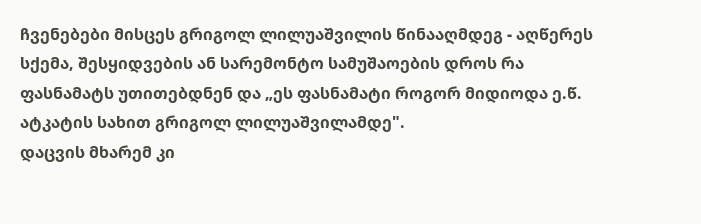ჩვენებები მისცეს გრიგოლ ლილუაშვილის წინააღმდეგ - აღწერეს სქემა, შესყიდვების ან სარემონტო სამუშაოების დროს რა ფასნამატს უთითებდნენ და „ეს ფასნამატი როგორ მიდიოდა ე.წ. ატკატის სახით გრიგოლ ლილუაშვილამდე".
დაცვის მხარემ კი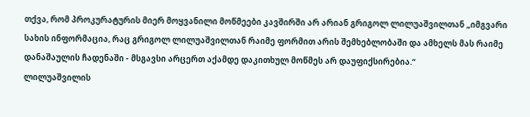თქვა, რომ პროკურატურის მიერ მოყვანილი მოწმეები კავშირში არ არიან გრიგოლ ლილუაშვილთან „იმგვარი სახის ინფორმაცია, რაც გრიგოლ ლილუაშვილთან რაიმე ფორმით არის შემხებლობაში და ამხელს მას რაიმე დანაშაულის ჩადენაში - მსგავსი არცერთ აქამდე დაკითხულ მოწმეს არ დაუფიქსირებია.“
ლილუაშვილის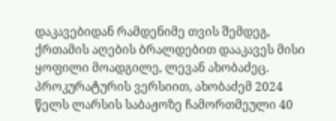დაკავებიდან რამდენიმე თვის შემდეგ, ქრთამის აღების ბრალდებით დააკავეს მისი ყოფილი მოადგილე, ლევან ახობაძეც. პროკურატურის ვერსიით, ახობაძემ 2024 წელს ლარსის საბაჟოზე ჩამორთმეული 40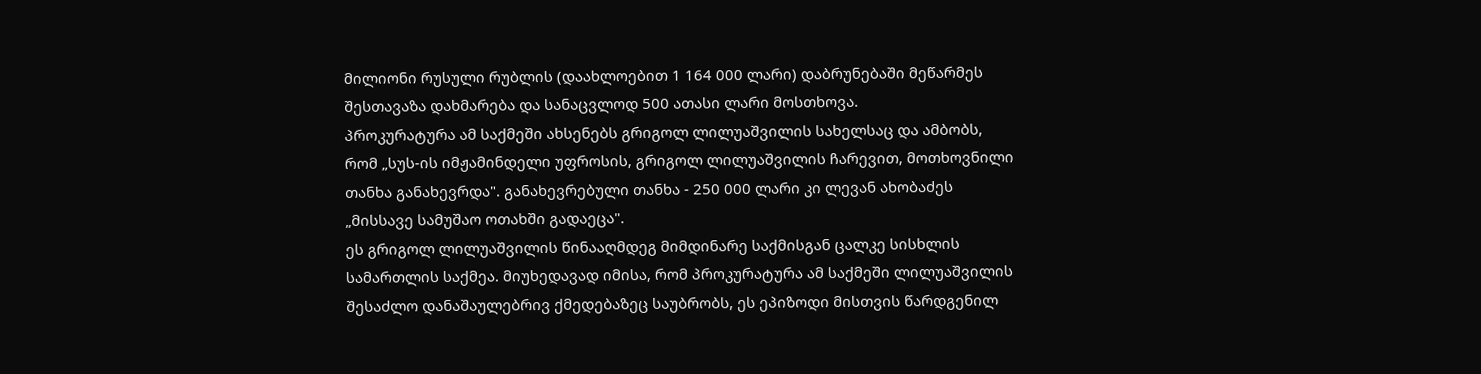მილიონი რუსული რუბლის (დაახლოებით 1 164 000 ლარი) დაბრუნებაში მეწარმეს შესთავაზა დახმარება და სანაცვლოდ 500 ათასი ლარი მოსთხოვა.
პროკურატურა ამ საქმეში ახსენებს გრიგოლ ლილუაშვილის სახელსაც და ამბობს, რომ „სუს-ის იმჟამინდელი უფროსის, გრიგოლ ლილუაშვილის ჩარევით, მოთხოვნილი თანხა განახევრდა". განახევრებული თანხა - 250 000 ლარი კი ლევან ახობაძეს „მისსავე სამუშაო ოთახში გადაეცა".
ეს გრიგოლ ლილუაშვილის წინააღმდეგ მიმდინარე საქმისგან ცალკე სისხლის სამართლის საქმეა. მიუხედავად იმისა, რომ პროკურატურა ამ საქმეში ლილუაშვილის შესაძლო დანაშაულებრივ ქმედებაზეც საუბრობს, ეს ეპიზოდი მისთვის წარდგენილ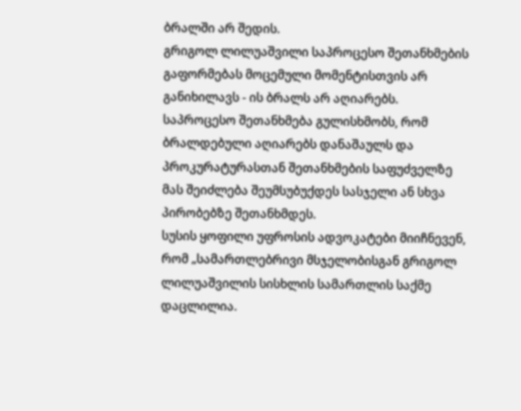ბრალში არ შედის.
გრიგოლ ლილუაშვილი საპროცესო შეთანხმების გაფორმებას მოცემული მომენტისთვის არ განიხილავს - ის ბრალს არ აღიარებს.
საპროცესო შეთანხმება გულისხმობს, რომ ბრალდებული აღიარებს დანაშაულს და პროკურატურასთან შეთანხმების საფუძველზე მას შეიძლება შეუმსუბუქდეს სასჯელი ან სხვა პირობებზე შეთანხმდეს.
სუსის ყოფილი უფროსის ადვოკატები მიიჩნევენ, რომ „სამართლებრივი მსჯელობისგან გრიგოლ ლილუაშვილის სისხლის სამართლის საქმე დაცლილია.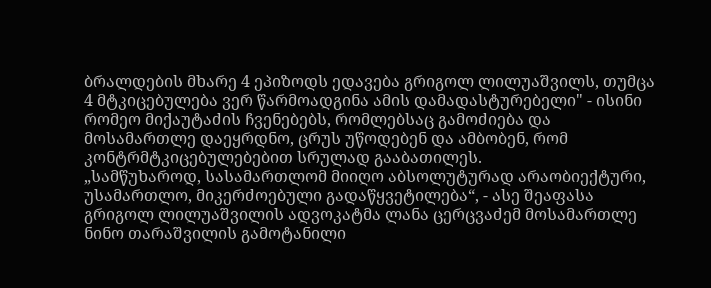ბრალდების მხარე 4 ეპიზოდს ედავება გრიგოლ ლილუაშვილს, თუმცა 4 მტკიცებულება ვერ წარმოადგინა ამის დამადასტურებელი" - ისინი რომეო მიქაუტაძის ჩვენებებს, რომლებსაც გამოძიება და მოსამართლე დაეყრდნო, ცრუს უწოდებენ და ამბობენ, რომ კონტრმტკიცებულებებით სრულად გააბათილეს.
„სამწუხაროდ, სასამართლომ მიიღო აბსოლუტურად არაობიექტური, უსამართლო, მიკერძოებული გადაწყვეტილება“, - ასე შეაფასა გრიგოლ ლილუაშვილის ადვოკატმა ლანა ცერცვაძემ მოსამართლე ნინო თარაშვილის გამოტანილი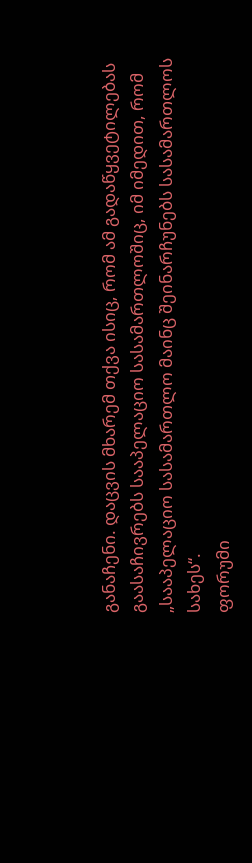განაჩენი. დაცვის მხარემ თქვა ისიც, რომ ამ გადაწყვეტილებას გაასაჩივრებს სააპელაციო სასამართლოშიც, იმ იმედით, რომ „სააპელაციო სასამართლო მაინც შეინარჩუნებს სასამართლოს სახეს“.
ფორუმი